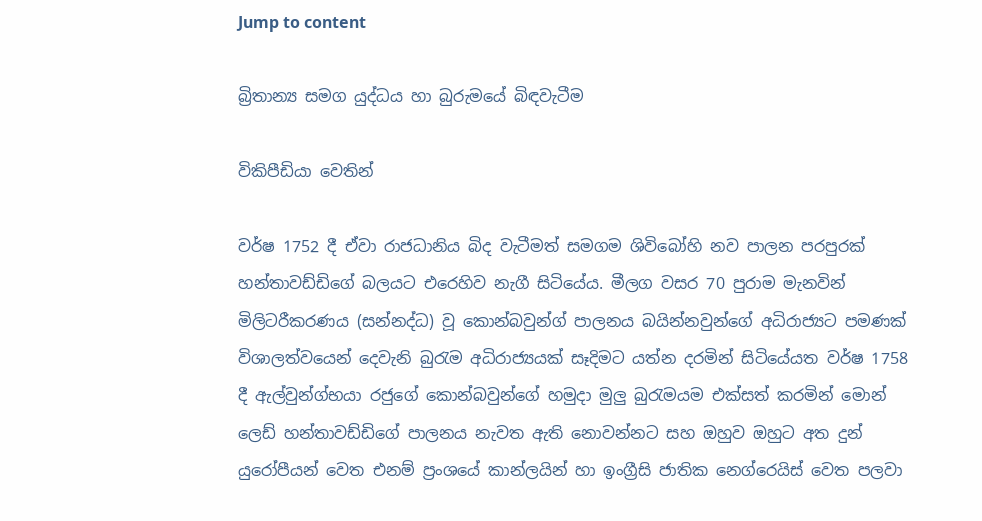Jump to content

බ්‍රිතාන්‍ය සමග යුද්ධය හා බුරුමයේ බිඳවැටීම

විකිපීඩියා වෙතින්

වර්ෂ 1752 දී ඒවා රාජධානිය බිද වැටීමත් සමගම ශිවිබෝහි නව පාලන පරපුරක් හන්තාවඩ්ඩිගේ බලයට එරෙහිව නැගී සිටියේය. මීලග වසර 70 පුරාම මැනවින් මිලිටරීකරණය (සන්නද්ධ) වූ කොන්බවුන්ග් පාලනය බයින්නවුන්ගේ අධිරාජ්‍යට පමණක් විශාලත්වයෙන් දෙවැනි බුරැම අධිරාජ්‍යයක් සෑදිමට යත්න දරමින් සිටියේයත වර්ෂ 1758 දී ඇල්වුන්ග්භයා රජුගේ කොන්බවුන්ගේ හමුදා මුලු බුරැමයම එක්සත් කරමින් මොන් ලෙඩ් හන්තාවඩ්ඩිගේ පාලනය නැවත ඇති නොවන්නට සහ ඔහුව ඔහුට අත දුන් යුරෝපීයන් වෙත එනම් ප්‍රංශයේ කාන්ලයින් හා ඉංග්‍රීසි ජාතික නෙග්රෙයිස් වෙත පලවා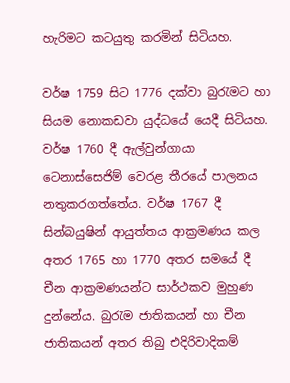හැරිමට කටයුතු කරමින් සිටියහ.

වර්ෂ 1759 සිට 1776 දක්වා බුරැමට හා සියම නොකඩවා යුද්ධයේ යෙදී සිටියහ. වර්ෂ 1760 දී ඇල්වුන්ගායා ටෙනාස්සෙජිම් වෙරළ තීරයේ පාලනය නතුකරගත්තේය. වර්ෂ 1767 දී සින්බයුෂින් ආයුත්තය ආක්‍රමණය කල අතර 1765 හා 1770 අතර සමයේ දී චීන ආක්‍රමණයන්ට සාර්ථකව මුහුණ දුන්නේය. බුරැම ජාතිකයන් හා චීන ජාතිකයන් අතර තිබු එදිරිවාදිකම්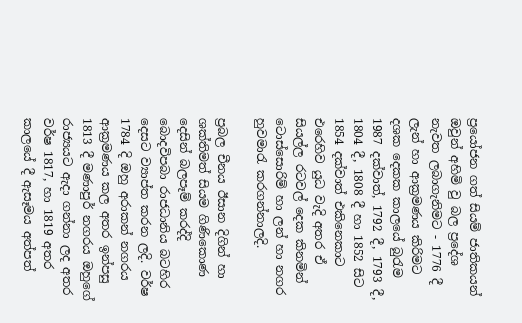ප්‍රයෝජන ගත් සියම් ජාතිකයන් ඔවුන් අහිමි වු බල ප්‍රදේශ නැවත ලබාගැනිමට - 1776 දී ලැන් හා ආක්‍රමණය කිරිමට දශක දෙකක කාලයේ බුරැම 1987 දක්වාත්, 1792 දී, 1793 දී, 1804 දී, 1808 දී හා 1852 සිට 1854 දක්වාත් එකිනෙකාට එරෙහිව යුධ වැදි අතර ඒ සියල්ල රටවල් දෙක කිනමින් ටොස්සොරිම් හා ලන් හා නගර හුවමාරැ කරගන්නාලදි.

ප්‍රබල චීනය ඊසාන දිගින් හා ශක්තිමත් සියම ගිණිකොණ දෙසින් බලපෑම් කරද්දි බොදවිපබා රාජධානිය බටහිර දෙසට ව්‍යාප්ත කරන ලදි. වර්ෂ 1784 දි ඔහු අරාකන් නගරය ආක්‍රමණය කල අතර ඉන්පසු 1813 දී මණාපුර් නගරය ඔහුගේ රාජ්‍යයට ඇදා ගන්නා ලද අතර වර්ෂ 1817, හා 1819 අතර කාලයේ දී ඇසෑමය අත්පත්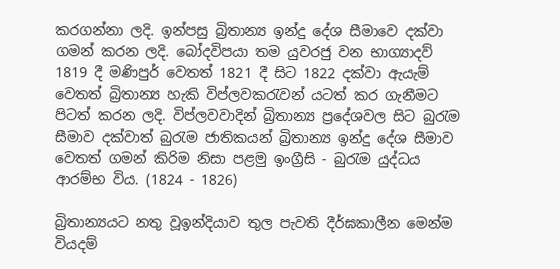කරගන්නා ලදි. ඉන්පසු බ්‍රිතාන්‍ය ඉන්දු දේශ සීමාවෙ දක්වා ගමන් කරන ලදි. බෝදවිපයා තම යුවරජු වන භාග්‍යාදව් 1819 දී මණිපුර් වෙතත් 1821 දී සිට 1822 දක්වා ඇයැම් වෙතත් බ්‍රිතාන්‍ය හැකි විප්ලවකරැවන් යටත් කර ගැනීමට පිටත් කරන ලදි. විප්ලවවාදින් බ්‍රිතාන්‍ය ප්‍රදේශවල සිට බුරැම සීමාව දක්වාත් බුරැම ජාතිකයන් බ්‍රිතාන්‍ය ඉන්දු දේශ සීමාව වෙතත් ගමන් කිරිම නිසා පළමු ඉංග්‍රීසි - බුරැම යුද්ධය ආරම්භ විය. (1824 - 1826)

බ්‍රිතාන්‍යයට නතු වූඉන්දියාව තුල පැවති දීර්ඝකාලීන මෙන්ම වියදම්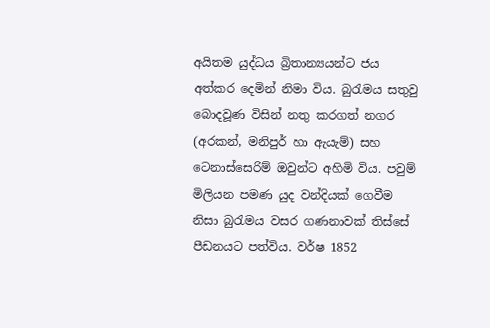අයිතම යුද්ධය බ්‍රිතාන්‍යයන්ට ජය අත්කර දෙමින් නිමා විය. බුරැමය සතුවු බොදවූණ විසින් නතු කරගත් නගර (අරකන්, මනිපුර් හා ඇයැම්) සහ ටෙනාස්සෙරිම් ඔවුන්ට අහිමි විය. පවුම් මිලියන පමණ යුද වන්දියක් ගෙවීම නිසා බුරැමය වසර ගණනාවක් තිස්සේ පීඩනයට පත්විය. වර්ෂ 1852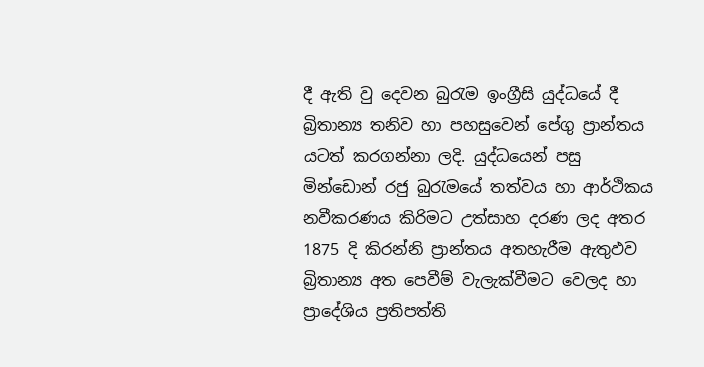දී ඇති වු දෙවන බුරැම ඉංග්‍රීසි යුද්ධයේ දී බ්‍රිතාන්‍ය තනිව හා පහසුවෙන් පේගු ප්‍රාන්තය යටත් කරගන්නා ලදි. යුද්ධයෙන් පසු මින්ඩොන් රජු බුරැමයේ තත්වය හා ආර්ථිකය නවීකරණය කිරිමට උත්සාහ දරණ ලද අතර 1875 දි කිරන්නි ප්‍රාන්තය අතහැරීම ඇතුඵව බ්‍රිතාන්‍ය අත පෙවීම් වැලැක්වීමට වෙලද හා ප්‍රාදේශිය ප්‍රතිපත්ති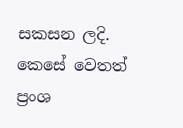සකසන ලදි. කෙසේ වෙතත් ප්‍රංශ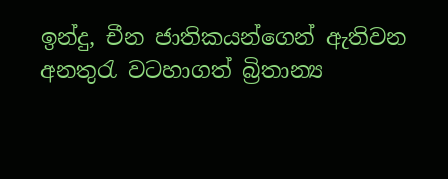ඉන්දු, චීන ජාතිකයන්ගෙන් ඇතිවන අනතුරැ වටහාගත් බ්‍රිතාන්‍ය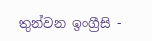තුන්වන ඉංග්‍රීසි -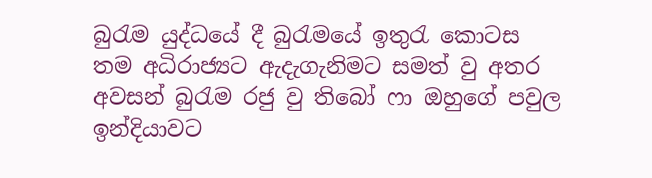බුරැම යුද්ධයේ දී බුරැමයේ ඉතුරැ කොටස තම අධිරාජ්‍යට ඇදැගැනිමට සමත් වු අතර අවසන් බුරැම රජු වු තිබෝ ෆා ඔහුගේ පවුල ඉන්දියාවට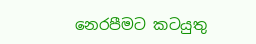නෙරපීමට කටයුතු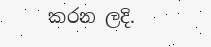කරන ලදි.